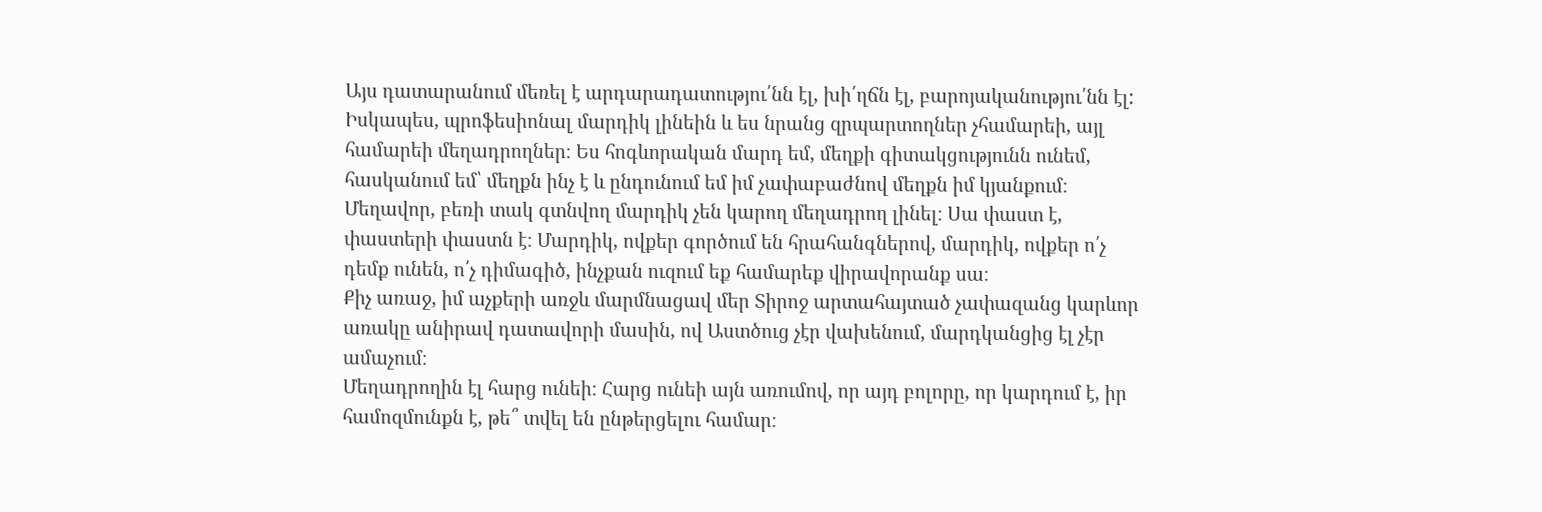Այս դատարանում մեռել է արդարադատությու՛նն էլ, խի՛ղճն էլ, բարոյականությու՛նն էլ:
Իսկապես, պրոֆեսիոնալ մարդիկ լինեին և ես նրանց զրպարտողներ չհամարեի, այլ համարեի մեղադրողներ։ Ես հոգևորական մարդ եմ, մեղքի գիտակցությունն ունեմ, հասկանում եմ՝ մեղքն ինչ է և ընդունում եմ իմ չափաբաժնով մեղքն իմ կյանքում։ Մեղավոր, բեռի տակ գտնվող մարդիկ չեն կարող մեղադրող լինել։ Սա փաստ է, փաստերի փաստն է։ Մարդիկ, ովքեր գործում են հրահանգներով, մարդիկ, ովքեր ո՛չ դեմք ունեն, ո՛չ դիմագիծ, ինչքան ուզում եք համարեք վիրավորանք սա։
Քիչ առաջ, իմ աչքերի առջև մարմնացավ մեր Տիրոջ արտահայտած չափազանց կարևոր առակը անիրավ դատավորի մասին, ով Աստծուց չէր վախենում, մարդկանցից էլ չէր ամաչում։
Մեղադրողին էլ հարց ունեի։ Հարց ունեի այն առումով, որ այդ բոլորը, որ կարդում է, իր համոզմունքն է, թե՞ տվել են ընթերցելու համար։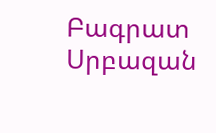Բագրատ Սրբազան